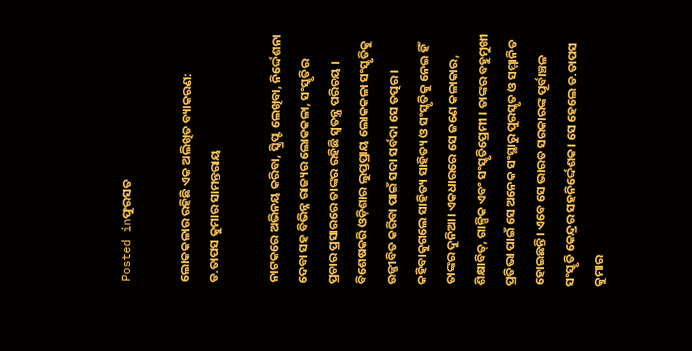Posted inଫୁରସତ

ଲୋକକଳାର ରହିଛି ଏକ ଅଲିଖିତ ବ୍ୟାକରଣ: ଡ.ତାପସ କୁମାର ସାମନ୍ତରାୟ

ନାଟକରେ ଅଭିନୟ କରିବା, ସ୍କ୍ରିପ୍ଟ ଲେଖିବା, ନିର୍ଦ୍ଦେଶନା ଦେବା ସହ ବିଭିନ୍ନ ରାଜ୍ୟର ଲୋକକଳା, ସଂସ୍କୃତିର ପ୍ରଚାର ପ୍ରସାରରେ ତାଙ୍କର ରହିଛି ସ୍ବତନ୍ତ୍ର ପରିଚୟ । ବିଶେଷକରି ଓଡ଼ିଶାର ଲୁପ୍ତପ୍ରାୟ ଲୋକକଳା ସଂସ୍କୃତିକୁ ଉଜ୍ଜୀବିତ କରିବା ପାଇଁ ସଦା ସର୍ବଦା ସେ ତତ୍ପର। କହିବାକୁଗଲେ ସାହିତ୍ୟ ସାହିତ୍ୟ ଓ ସଂସ୍କୃତିକୁ ନେଇ ହିଁ ତାଙ୍କର ଦୁନିଆ। ଏକଧାରରେ ସେ ଜଣେ କଳାକାର, ଶିକ୍ଷାବିତ୍‌, ଗାଳ୍ପିକ ଏବଂ ସଂସ୍କୃତିପ୍ରେମୀ । ତାଙ୍କର ବହୁମୁଖୀ ପ୍ରତିଭା ପାଇଁ ସେ ଅନେକ ସଂସ୍ଥାରୁ ପୁରସ୍କୃତ ଓ ସମ୍ମାନିତ ହୋଇଛନ୍ତି। ଏବେ ସେ ଭାରତ ସରକାରଙ୍କ ପୂର୍ବାଞ୍ଚଳ ସଂସ୍କୃତି କେନ୍ଦ୍ରର ସହନିର୍ଦ୍ଦେଶକ। ସେ ହେଲେ ଡ.ତାପସ କୁମାର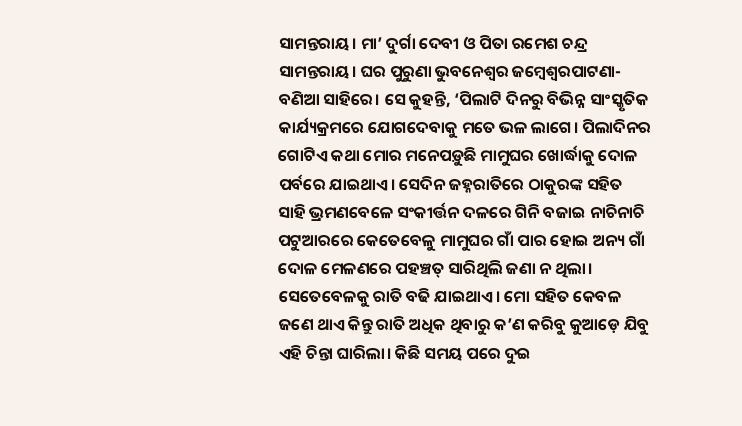ସାମନ୍ତରାୟ। ମା’ ଦୁର୍ଗା ଦେବୀ ଓ ପିତା ରମେଶ ଚନ୍ଦ୍ର ସାମନ୍ତରାୟ। ଘର ପୁରୁଣା ଭୁବନେଶ୍ୱର ଜମ୍ବେଶ୍ୱରପାଟଣା- ବଣିଆ ସାହିରେ। ସେ କୁହନ୍ତି, ‘ପିଲାଟି ଦିନରୁ ବିଭିନ୍ନ ସାଂସ୍କୃତିକ କାର୍ଯ୍ୟକ୍ରମରେ ଯୋଗଦେବାକୁ ମତେ ଭଳ ଲାଗେ। ପିଲାଦିନର ଗୋଟିଏ କଥା ମୋର ମନେପଡ଼ୁଛି ମାମୁଘର ଖୋର୍ଦ୍ଧାକୁ ଦୋଳ ପର୍ବରେ ଯାଇଥାଏ। ସେଦିନ ଜହ୍ନରାତିରେ ଠାକୁରଙ୍କ ସହିତ ସାହି ଭ୍ରମଣବେଳେ ସଂକୀର୍ତ୍ତନ ଦଳରେ ଗିନି ବଜାଇ ନାଚିନାଚି ପଟୁଆରରେ କେତେବେଳୁ ମାମୁଘର ଗାଁ ପାର ହୋଇ ଅନ୍ୟ ଗାଁ ଦୋଳ ମେଳଣରେ ପହଞ୍ଚତ୍ ସାରିଥିଲି ଜଣା ନ ଥିଲା। ସେତେବେଳକୁ ରାତି ବଢି ଯାଇଥାଏ। ମୋ ସହିତ କେବଳ ଜଣେ ଥାଏ କିନ୍ତୁ ରାତି ଅଧିକ ଥିବାରୁ କ’ଣ କରିବୁ କୁଆଡ଼େ ଯିବୁ ଏହି ଚିନ୍ତା ଘାରିଲା। କିଛି ସମୟ ପରେ ଦୁଇ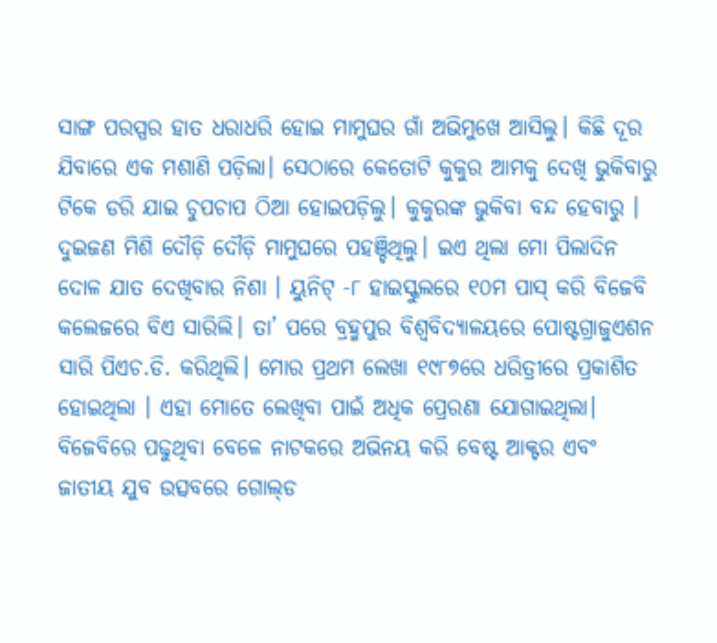ସାଙ୍ଗ ପରସ୍ପର ହାତ ଧରାଧରି ହୋଇ ମାମୁଘର ଗାଁ ଅଭିମୁଖେ ଆସିଲୁ। କିଛି ଦୂର ଯିବାରେ ଏକ ମଶାଣି ପଡ଼ିଲା। ସେଠାରେ କେତୋଟି କୁକୁର ଆମକୁ ଦେଖି ଭୁକିବାରୁ ଟିକେ ଡରି ଯାଇ ଚୁପଚାପ ଠିଆ ହୋଇପଡ଼ିଲୁ। କୁକୁରଙ୍କ ଭୁକିବା ବନ୍ଦ ହେବାରୁ । ଦୁଇଜଣ ମିଶି ଦୌଡ଼ି ଦୌଡ଼ି ମାମୁଘରେ ପହଞ୍ଚିଥିଲୁ। ଇଏ ଥିଲା ମୋ ପିଲାଦିନ ଦୋଳ ଯାତ ଦେଖିବାର ନିଶା । ୟୁନିଟ୍‌ -୮ ହାଇସ୍କୁଲରେ ୧୦ମ ପାସ୍‌ କରି ବିଜେବି କଲେଜରେ ବିଏ ସାରିଲି। ତା’ ପରେ ବ୍ରହ୍ମପୁର ବିଶ୍ୱବିଦ୍ୟାଳୟରେ ପୋଷ୍ଟଗ୍ରାଜୁଏଶନ ସାରି ପିଏଚ.ଡି. କରିଥିଲି। ମୋର ପ୍ରଥମ ଲେଖା ୧୯୮୭ରେ ଧରିତ୍ରୀରେ ପ୍ରକାଶିତ ହୋଇଥିଲା । ଏହା ମୋତେ ଲେଖିବା ପାଇଁ ଅଧିକ ପ୍ରେରଣା ଯୋଗାଇଥିଲା। ବିଜେବିରେ ପଢୁଥିବା ବେଳେ ନାଟକରେ ଅଭିନୟ କରି ବେଷ୍ଟ ଆକ୍ଟର ଏବଂ ଜାତୀୟ ଯୁବ ଉତ୍ସବରେ ଗୋଲ୍‌ଡ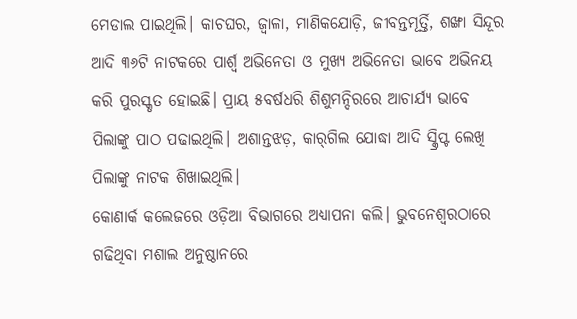ମେଡାଲ ପାଇଥିଲି। କାଚଘର, ଜ୍ୱାଳା, ମାଣିକଯୋଡ଼ି, ଜୀବନ୍ତମୂର୍ତ୍ତି, ଶଙ୍ଖା ସିନ୍ଦୂର ଆଦି ୩୬ଟି ନାଟକରେ ପାର୍ଶ୍ୱ ଅଭିନେତା ଓ ମୁଖ୍ୟ ଅଭିନେତା ଭାବେ ଅଭିନୟ କରି ପୁରସ୍କୃତ ହୋଇଛି। ପ୍ରାୟ ୫ବର୍ଷଧରି ଶିଶୁମନ୍ଦିରରେ ଆଚାର୍ଯ୍ୟ ଭାବେ ପିଲାଙ୍କୁ ପାଠ ପଢାଇଥିଲି। ଅଶାନ୍ତଝଡ଼, କାର୍‌ଗିଲ ଯୋଦ୍ଧା ଆଦି ସ୍କ୍ରିପ୍ଟ ଲେଖି ପିଲାଙ୍କୁ ନାଟକ ଶିଖାଇଥିଲି।
କୋଣାର୍କ କଲେଜରେ ଓଡ଼ିଆ ବିଭାଗରେ ଅଧ୍ୟାପନା କଲି। ଭୁବନେଶ୍ୱରଠାରେ ଗଢିଥିବା ମଶାଲ ଅନୁଷ୍ଠାନରେ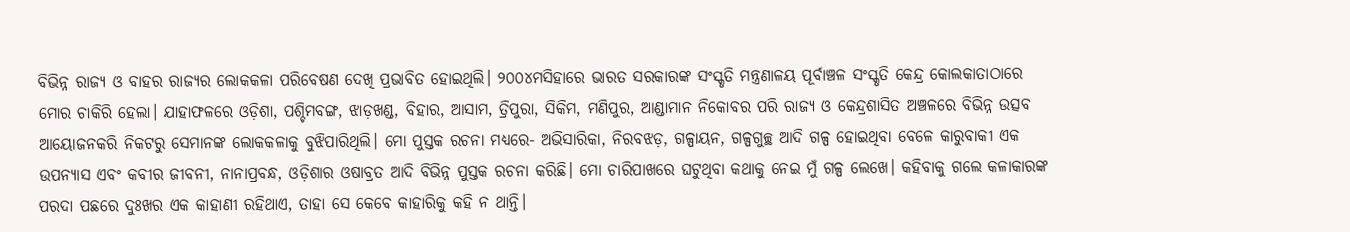ବିଭିନ୍ନ ରାଜ୍ୟ ଓ ବାହର ରାଜ୍ୟର ଲୋକକଳା ପରିବେଷଣ ଦେଖି ପ୍ରଭାବିତ ହୋଇଥିଲି। ୨୦୦୪ମସିହାରେ ଭାରତ ସରକାରଙ୍କ ସଂସ୍କୃତି ମନ୍ତ୍ରଣାଳୟ ପୂର୍ବାଞ୍ଚଳ ସଂସ୍କୃତି କେନ୍ଦ୍ର କୋଲକାତାଠାରେ ମୋର ଚାକିରି ହେଲା। ଯାହାଫଳରେ ଓଡ଼ିଶା, ପଶ୍ଚିମବଙ୍ଗ, ଝାଡ଼ଖଣ୍ଡ, ବିହାର, ଆସାମ, ତ୍ରିପୁରା, ସିକିମ, ମଣିପୁର, ଆଣ୍ଡାମାନ ନିକୋବର ପରି ରାଜ୍ୟ ଓ କେନ୍ଦ୍ରଶାସିତ ଅଞ୍ଚଳରେ ବିଭିନ୍ନ ଉତ୍ସବ ଆୟୋଜନକରି ନିକଟରୁ ସେମାନଙ୍କ ଲୋକକଳାକୁ ବୁଝିପାରିଥିଲି। ମୋ ପୁସ୍ତକ ରଚନା ମଧ୍ୟରେ- ଅଭିସାରିକା, ନିରବଝଡ଼, ଗଳ୍ପାୟନ, ଗଳ୍ପଗୁଚ୍ଛ ଆଦି ଗଳ୍ପ ହୋଇଥିବା ବେଳେ କାରୁବାକୀ ଏକ ଉପନ୍ୟାସ ଏବଂ କବୀର ଜୀବନୀ, ନାନାପ୍ରବନ୍ଧ, ଓଡ଼ିଶାର ଓଷାବ୍ରତ ଆଦି ବିଭିନ୍ନ ପୁସ୍ତକ ରଚନା କରିଛି। ମୋ ଚାରିପାଖରେ ଘଟୁଥିବା କଥାକୁ ନେଇ ମୁଁ ଗଳ୍ପ ଲେଖେ। କହିବାକୁ ଗଲେ କଳାକାରଙ୍କ ପରଦା ପଛରେ ଦୁଃଖର ଏକ କାହାଣୀ ରହିଥାଏ, ତାହା ସେ କେବେ କାହାରିକୁ କହି ନ ଥାନ୍ତି।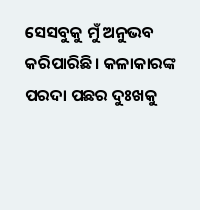ସେସବୁକୁ ମୁଁ ଅନୁଭବ କରିପାରିଛି। କଳାକାରଙ୍କ ପରଦା ପଛର ଦୁଃଖକୁ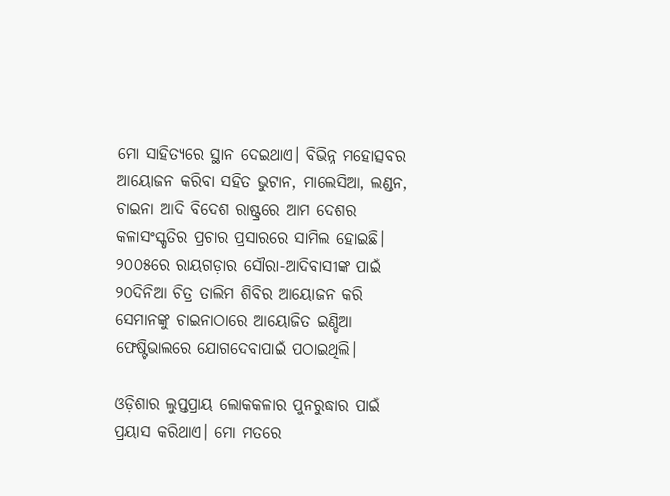ମୋ ସାହିତ୍ୟରେ ସ୍ଥାନ ଦେଇଥାଏ। ବିଭିନ୍ନ ମହୋତ୍ସବର ଆୟୋଜନ କରିବା ସହିତ ଭୁଟାନ, ମାଲେସିଆ, ଲଣ୍ଡନ, ଚାଇନା ଆଦି ବିଦେଶ ରାଷ୍ଟ୍ରରେ ଆମ ଦେଶର କଳାସଂସ୍କୃତିର ପ୍ରଚାର ପ୍ରସାରରେ ସାମିଲ ହୋଇଛି। ୨୦୦୫ରେ ରାୟଗଡ଼ାର ସୌରା-ଆଦିବାସୀଙ୍କ ପାଇଁ ୨୦ଦିନିଆ ଚିତ୍ର ତାଲିମ ଶିବିର ଆୟୋଜନ କରି ସେମାନଙ୍କୁ ଚାଇନାଠାରେ ଆୟୋଜିତ ଇଣ୍ଡିଆ ଫେଷ୍ଟିଭାଲରେ ଯୋଗଦେବାପାଇଁ ପଠାଇଥିଲି।

ଓଡ଼ିଶାର ଲୁପ୍ତପ୍ରାୟ ଲୋକକଳାର ପୁନରୁଦ୍ଧାର ପାଇଁ ପ୍ରୟାସ କରିଥାଏ। ମୋ ମତରେ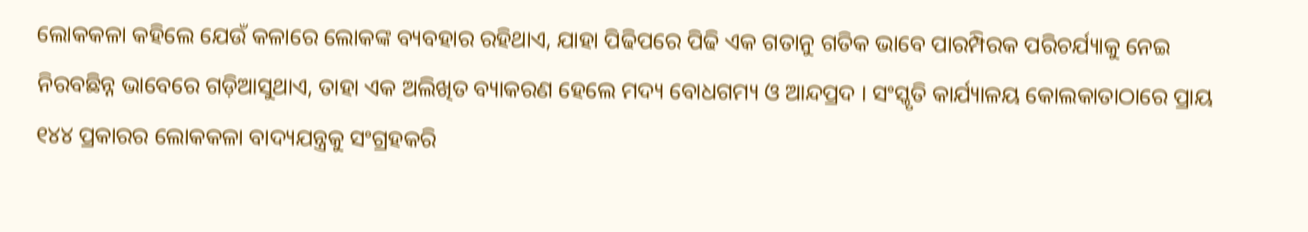ଲୋକକଳା କହିଲେ ଯେଉଁ କଳାରେ ଲୋକଙ୍କ ବ୍ୟବହାର ରହିଥାଏ, ଯାହା ପିଢିପରେ ପିଢି ଏକ ଗତାନୁ ଗତିକ ଭାବେ ପାରମ୍ପିରକ ପରିଚର୍ଯ୍ୟାକୁ ନେଇ ନିରବଛିନ୍ନ ଭାବେରେ ଗଡ଼ିଆସୁଥାଏ, ତାହା ଏକ ଅଲିଖିତ ବ୍ୟାକରଣ ହେଲେ ମଦ୍ୟ ବୋଧଗମ୍ୟ ଓ ଆନ୍ଦପ୍ରଦ । ସଂସ୍କୃତି କାର୍ଯ୍ୟାଳୟ କୋଲକାତାଠାରେ ପ୍ରାୟ ୧୪୪ ପ୍ରକାରର ଲୋକକଳା ବାଦ୍ୟଯନ୍ତ୍ରକୁ ସଂଗ୍ରହକରି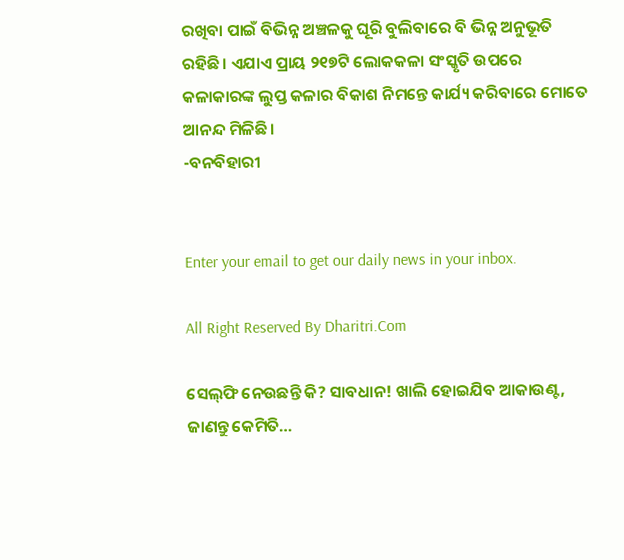ରଖିବା ପାଇଁ ବିଭିନ୍ନ ଅଞ୍ଚଳକୁ ଘୂରି ବୁଲିବାରେ ବି ଭିନ୍ନ ଅନୁଭୂତି ରହିଛି। ଏଯାଏ ପ୍ରାୟ ୨୧୭ଟି ଲୋକକଳା ସଂସ୍କୃତି ଉପରେ କଳାକାରଙ୍କ ଲୁପ୍ତ କଳାର ବିକାଶ ନିମନ୍ତେ କାର୍ଯ୍ୟ କରିବାରେ ମୋତେ ଆନନ୍ଦ ମିଳିଛି।
-ବନବିହାରୀ


Enter your email to get our daily news in your inbox.

All Right Reserved By Dharitri.Com

ସେଲ୍‌ଫି ନେଉଛନ୍ତି କି? ସାବଧାନ! ଖାଲି ହୋଇଯିବ ଆକାଉଣ୍ଟ, ଜାଣନ୍ତୁ କେମିତି…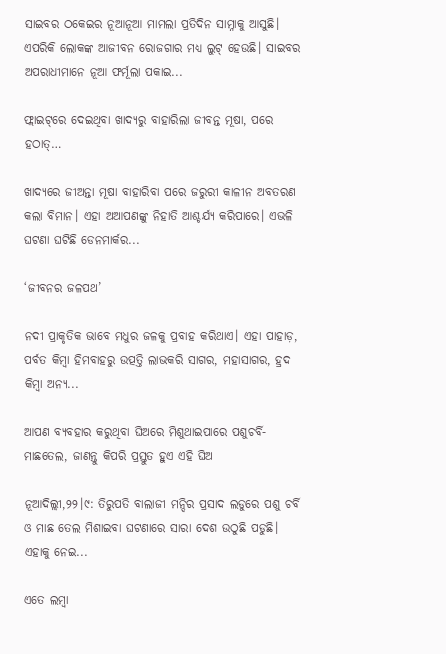ସାଇବର ଠକେଇର ନୂଆନୂଆ ମାମଲା ପ୍ରତିଦିନ ସାମ୍ନାକୁ ଆସୁଛି। ଏପରିକି ଲୋକଙ୍କ ଆଜୀବନ ରୋଜଗାର ମଧ୍ୟ ଲୁଟ୍‌ ହେଉଛି। ସାଇବର ଅପରାଧୀମାନେ ନୂଆ ଫର୍ମୂଲା ପକାଇ...

ଫ୍ଲାଇଟ୍‌ରେ ଦେଇଥିବା ଖାଦ୍ୟରୁ ବାହାରିଲା ଜୀବନ୍ତ ମୂଷା, ପରେ ହଠାତ୍‌…

ଖାଦ୍ୟରେ ଜୀଅନ୍ତା ମୂଷା ବାହାରିବା ପରେ ଜରୁରୀ କାଳୀନ ଅବତରଣ କଲା ବିମାନ। ଏହା ଅଆପଣଙ୍କୁ ନିହାତି ଆଶ୍ଚର୍ଯ୍ୟ କରିପାରେ। ଏଭଳି ଘଟଣା ଘଟିଛି ଡେନମାର୍କର...

‘ଜୀବନର ଜଳପଥ’

ନଦୀ ପ୍ରାକୃତିକ ଭାବେ ମଧୁର ଜଳକୁ ପ୍ରବାହ କରିଥାଏ। ଏହା ପାହାଡ଼, ପର୍ବତ କିମ୍ବା ହିମବାହରୁ ଉତ୍ପତ୍ତି ଲାଭକରି ସାଗର, ମହାସାଗର, ହ୍ରଦ କିମ୍ବା ଅନ୍ୟ...

ଆପଣ ବ୍ୟବହାର କରୁଥିବା ଘିଅରେ ମିଶୁଥାଇପାରେ ପଶୁଚର୍ବି-ମାଛତେଲ, ଜାଣନ୍ତୁ କିପରି ପ୍ରସ୍ତୁତ ହୁଏ ଏହି ଘିଅ

ନୂଆଦିଲ୍ଲୀ,୨୨।୯: ତିରୁପତି ବାଲାଜୀ ମନ୍ଦିର ପ୍ରସାଦ ଲଡୁରେ ପଶୁ ଚର୍ବି ଓ ମାଛ ତେଲ ମିଶାଇବା ଘଟଣାରେ ସାରା ଦେଶ ଉଠୁଛି ପଡୁଛି। ଏହାକୁ ନେଇ...

ଏତେ ଲମ୍ବା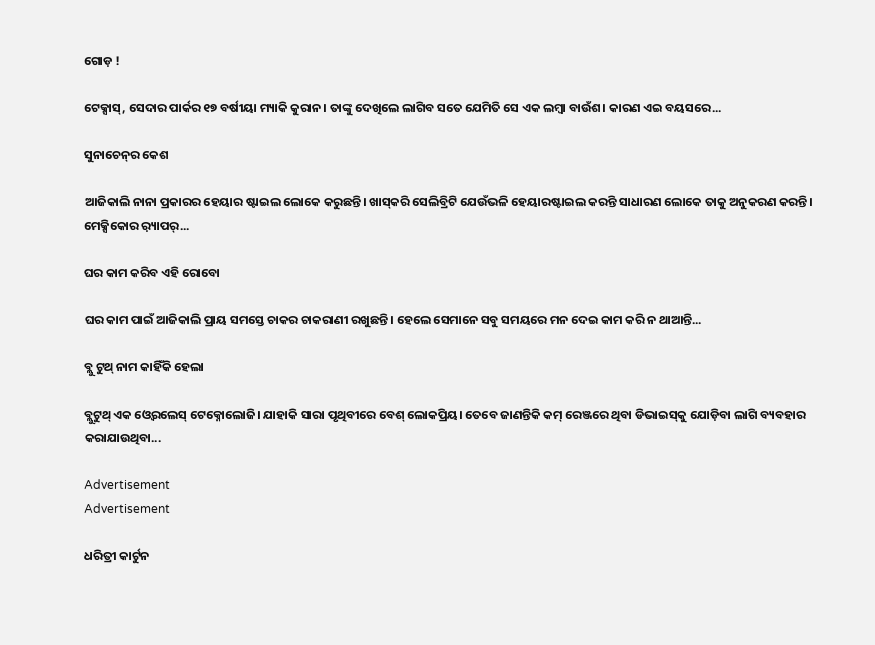ଗୋଡ଼ !

ଟେକ୍ସାସ୍‌, ସେଦାର ପାର୍କର ୧୭ ବର୍ଷୀୟା ମ୍ୟାକି କୁରାନ। ତାଙ୍କୁ ଦେଖିଲେ ଲାଗିବ ସତେ ଯେମିତି ସେ ଏକ ଲମ୍ବା ବାଉଁଶ। କାରଣ ଏଇ ବୟସରେ...

ସୁନାଚେନ୍‌ର କେଶ

ଆଜିକାଲି ନାନା ପ୍ରକାରର ହେୟାର ଷ୍ଟାଇଲ ଲୋକେ କରୁଛନ୍ତି। ଖାସ୍‌କରି ସେଲିବ୍ରିଟି ଯେଉଁଭଳି ହେୟାରଷ୍ଟାଇଲ କରନ୍ତି ସାଧାରଣ ଲୋକେ ତାକୁ ଅନୁକରଣ କରନ୍ତି। ମେକ୍ସିକୋର ର଼୍ୟାପର୍‌...

ଘର କାମ କରିବ ଏହି ରୋବୋ

ଘର କାମ ପାଇଁ ଆଜିକାଲି ପ୍ରାୟ ସମସ୍ତେ ଚାକର ଚାକରାଣୀ ରଖୁଛନ୍ତି। ହେଲେ ସେମାନେ ସବୁ ସମୟରେ ମନ ଦେଇ କାମ କରି ନ ଥାଆନ୍ତି...

ବ୍ଲୁ ଟୁଥ୍‌ ନାମ କାହିଁକି ହେଲା

ବ୍ଲୁଟୁଥ୍‌ ଏକ ଓ୍ବେରଲେସ୍‌ ଟେକ୍ନୋଲୋଜି। ଯାହାକି ସାରା ପୃଥିବୀରେ ବେଶ୍‌ ଲୋକପ୍ରିୟ। ତେବେ ଜାଣନ୍ତିକି କମ୍‌ ରେଞ୍ଜରେ ଥିବା ଡିଭାଇସ୍‌କୁ ଯୋଡ଼ିବା ଲାଗି ବ୍ୟବହାର କରାଯାଉଥିବା...

Advertisement
Advertisement

ଧରିତ୍ରୀ କାର୍ଟୁନ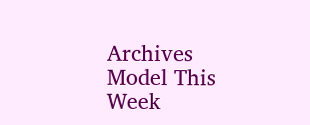Archives
Model This Week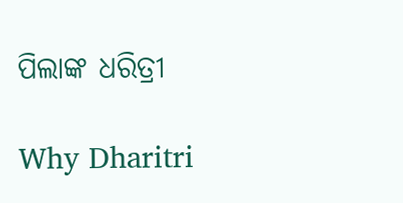ପିଲାଙ୍କ ଧରିତ୍ରୀ

Why Dharitri